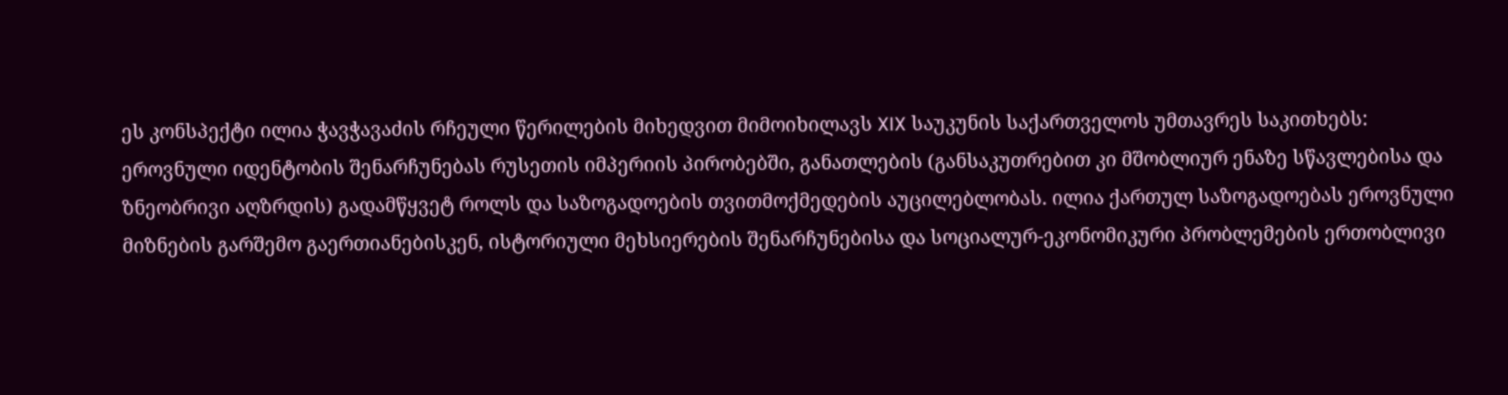ეს კონსპექტი ილია ჭავჭავაძის რჩეული წერილების მიხედვით მიმოიხილავს XIX საუკუნის საქართველოს უმთავრეს საკითხებს: ეროვნული იდენტობის შენარჩუნებას რუსეთის იმპერიის პირობებში, განათლების (განსაკუთრებით კი მშობლიურ ენაზე სწავლებისა და ზნეობრივი აღზრდის) გადამწყვეტ როლს და საზოგადოების თვითმოქმედების აუცილებლობას. ილია ქართულ საზოგადოებას ეროვნული მიზნების გარშემო გაერთიანებისკენ, ისტორიული მეხსიერების შენარჩუნებისა და სოციალურ-ეკონომიკური პრობლემების ერთობლივი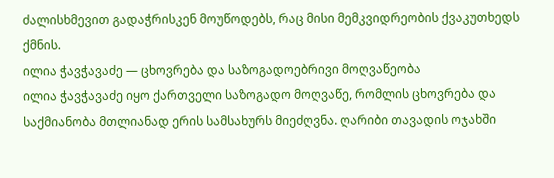ძალისხმევით გადაჭრისკენ მოუწოდებს, რაც მისი მემკვიდრეობის ქვაკუთხედს ქმნის.
ილია ჭავჭავაძე — ცხოვრება და საზოგადოებრივი მოღვაწეობა
ილია ჭავჭავაძე იყო ქართველი საზოგადო მოღვაწე, რომლის ცხოვრება და საქმიანობა მთლიანად ერის სამსახურს მიეძღვნა. ღარიბი თავადის ოჯახში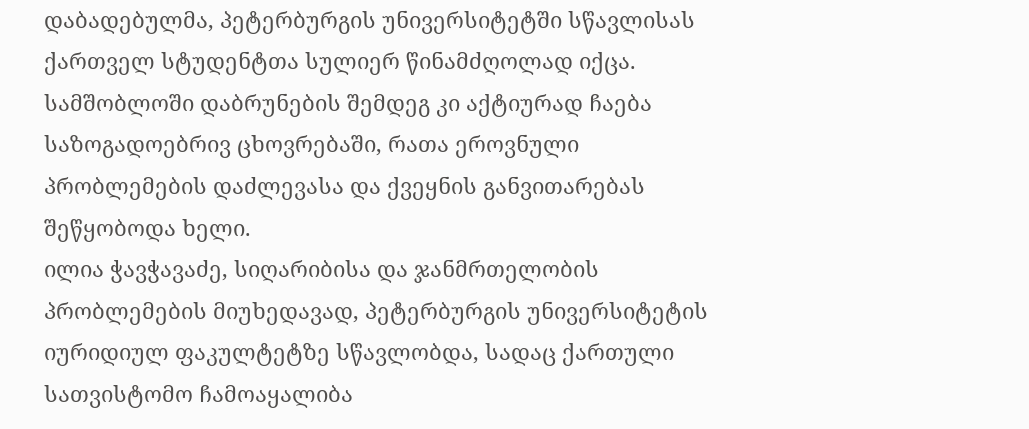დაბადებულმა, პეტერბურგის უნივერსიტეტში სწავლისას ქართველ სტუდენტთა სულიერ წინამძღოლად იქცა. სამშობლოში დაბრუნების შემდეგ კი აქტიურად ჩაება საზოგადოებრივ ცხოვრებაში, რათა ეროვნული პრობლემების დაძლევასა და ქვეყნის განვითარებას შეწყობოდა ხელი.
ილია ჭავჭავაძე, სიღარიბისა და ჯანმრთელობის პრობლემების მიუხედავად, პეტერბურგის უნივერსიტეტის იურიდიულ ფაკულტეტზე სწავლობდა, სადაც ქართული სათვისტომო ჩამოაყალიბა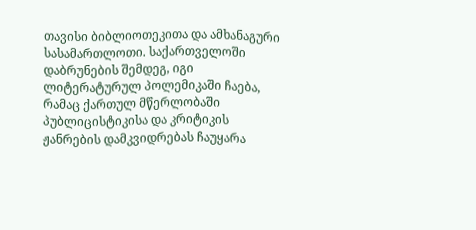თავისი ბიბლიოთეკითა და ამხანაგური სასამართლოთი. საქართველოში დაბრუნების შემდეგ, იგი ლიტერატურულ პოლემიკაში ჩაება, რამაც ქართულ მწერლობაში პუბლიცისტიკისა და კრიტიკის ჟანრების დამკვიდრებას ჩაუყარა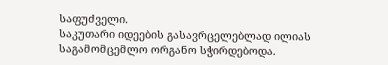საფუძველი.
საკუთარი იდეების გასავრცელებლად ილიას საგამომცემლო ორგანო სჭირდებოდა.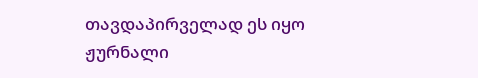თავდაპირველად ეს იყო ჟურნალი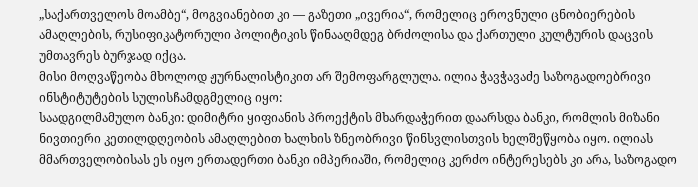„საქართველოს მოამბე“, მოგვიანებით კი — გაზეთი „ივერია“, რომელიც ეროვნული ცნობიერების ამაღლების, რუსიფიკატორული პოლიტიკის წინააღმდეგ ბრძოლისა და ქართული კულტურის დაცვის უმთავრეს ბურჯად იქცა.
მისი მოღვაწეობა მხოლოდ ჟურნალისტიკით არ შემოფარგლულა. ილია ჭავჭავაძე საზოგადოებრივი ინსტიტუტების სულისჩამდგმელიც იყო:
საადგილმამულო ბანკი: დიმიტრი ყიფიანის პროექტის მხარდაჭერით დაარსდა ბანკი, რომლის მიზანი ნივთიერი კეთილდღეობის ამაღლებით ხალხის ზნეობრივი წინსვლისთვის ხელშეწყობა იყო. ილიას მმართველობისას ეს იყო ერთადერთი ბანკი იმპერიაში, რომელიც კერძო ინტერესებს კი არა, საზოგადო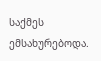საქმეს ემსახურებოდა.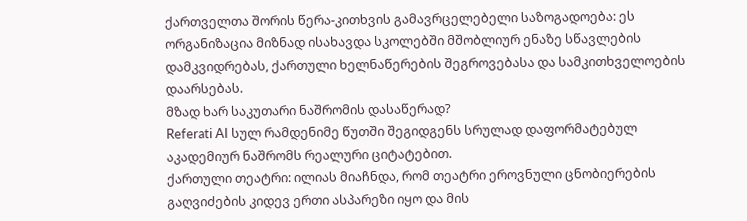ქართველთა შორის წერა-კითხვის გამავრცელებელი საზოგადოება: ეს ორგანიზაცია მიზნად ისახავდა სკოლებში მშობლიურ ენაზე სწავლების დამკვიდრებას, ქართული ხელნაწერების შეგროვებასა და სამკითხველოების დაარსებას.
მზად ხარ საკუთარი ნაშრომის დასაწერად?
Referati AI სულ რამდენიმე წუთში შეგიდგენს სრულად დაფორმატებულ აკადემიურ ნაშრომს რეალური ციტატებით.
ქართული თეატრი: ილიას მიაჩნდა, რომ თეატრი ეროვნული ცნობიერების გაღვიძების კიდევ ერთი ასპარეზი იყო და მის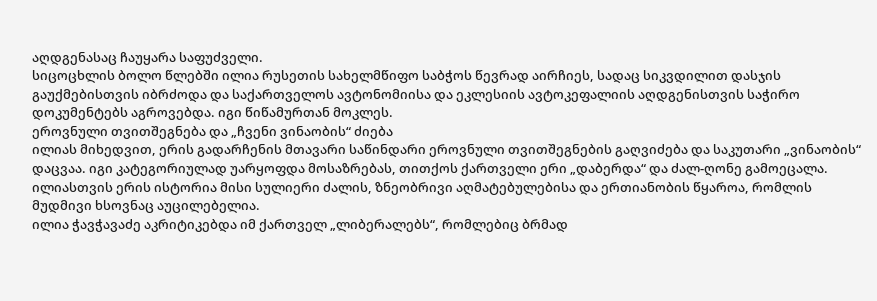აღდგენასაც ჩაუყარა საფუძველი.
სიცოცხლის ბოლო წლებში ილია რუსეთის სახელმწიფო საბჭოს წევრად აირჩიეს, სადაც სიკვდილით დასჯის გაუქმებისთვის იბრძოდა და საქართველოს ავტონომიისა და ეკლესიის ავტოკეფალიის აღდგენისთვის საჭირო დოკუმენტებს აგროვებდა. იგი წიწამურთან მოკლეს.
ეროვნული თვითშეგნება და „ჩვენი ვინაობის“ ძიება
ილიას მიხედვით, ერის გადარჩენის მთავარი საწინდარი ეროვნული თვითშეგნების გაღვიძება და საკუთარი „ვინაობის“ დაცვაა. იგი კატეგორიულად უარყოფდა მოსაზრებას, თითქოს ქართველი ერი „დაბერდა“ და ძალ-ღონე გამოეცალა. ილიასთვის ერის ისტორია მისი სულიერი ძალის, ზნეობრივი აღმატებულებისა და ერთიანობის წყაროა, რომლის მუდმივი ხსოვნაც აუცილებელია.
ილია ჭავჭავაძე აკრიტიკებდა იმ ქართველ „ლიბერალებს“, რომლებიც ბრმად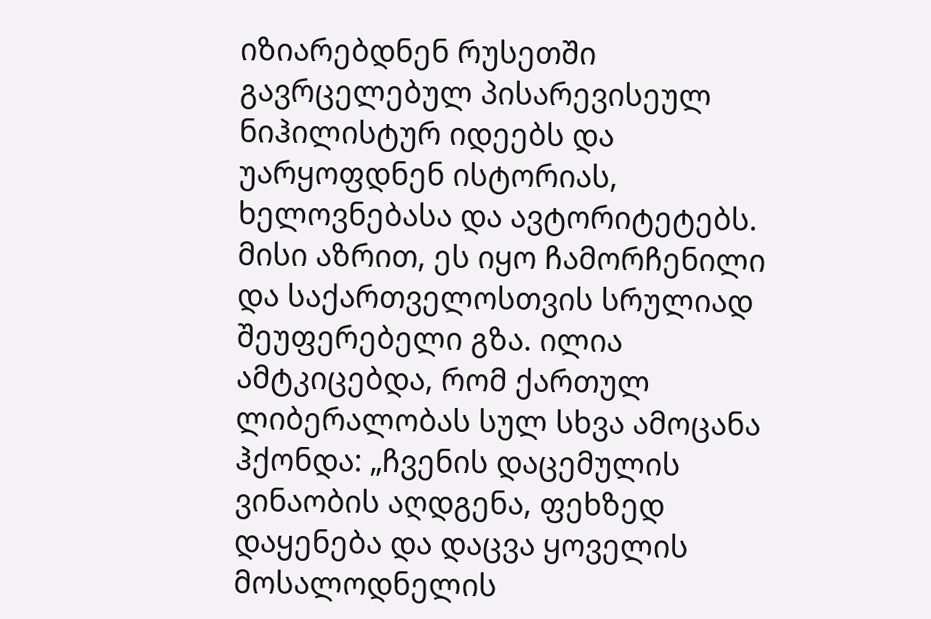იზიარებდნენ რუსეთში გავრცელებულ პისარევისეულ ნიჰილისტურ იდეებს და უარყოფდნენ ისტორიას, ხელოვნებასა და ავტორიტეტებს. მისი აზრით, ეს იყო ჩამორჩენილი და საქართველოსთვის სრულიად შეუფერებელი გზა. ილია ამტკიცებდა, რომ ქართულ ლიბერალობას სულ სხვა ამოცანა ჰქონდა: „ჩვენის დაცემულის ვინაობის აღდგენა, ფეხზედ დაყენება და დაცვა ყოველის მოსალოდნელის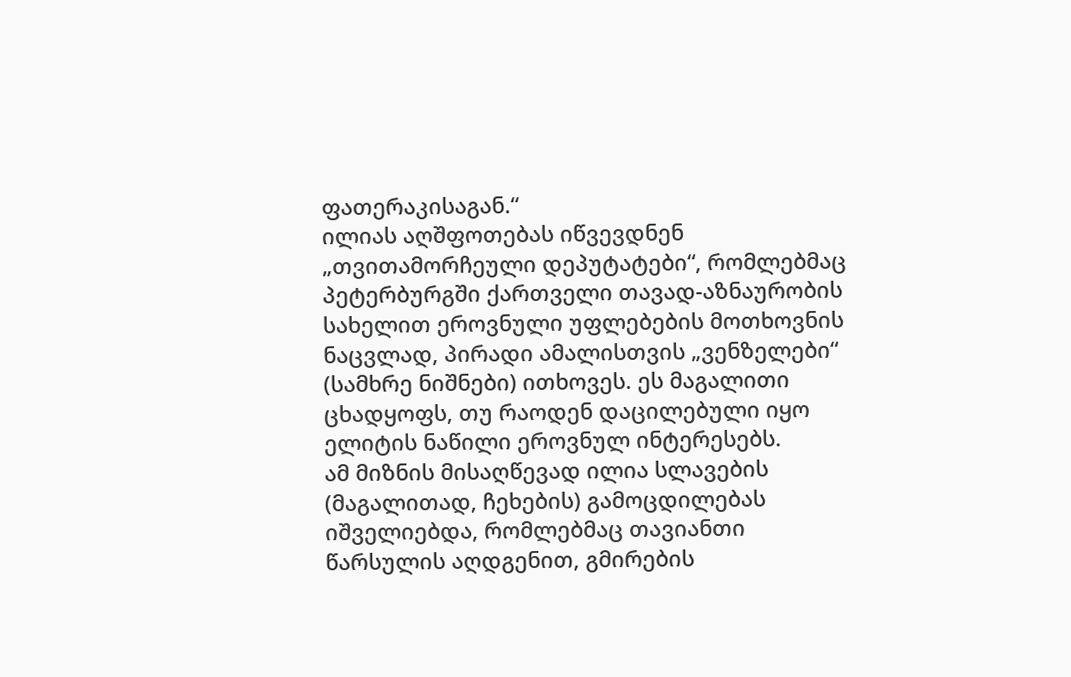ფათერაკისაგან.“
ილიას აღშფოთებას იწვევდნენ „თვითამორჩეული დეპუტატები“, რომლებმაც პეტერბურგში ქართველი თავად-აზნაურობის სახელით ეროვნული უფლებების მოთხოვნის ნაცვლად, პირადი ამალისთვის „ვენზელები“ (სამხრე ნიშნები) ითხოვეს. ეს მაგალითი ცხადყოფს, თუ რაოდენ დაცილებული იყო ელიტის ნაწილი ეროვნულ ინტერესებს.
ამ მიზნის მისაღწევად ილია სლავების (მაგალითად, ჩეხების) გამოცდილებას იშველიებდა, რომლებმაც თავიანთი წარსულის აღდგენით, გმირების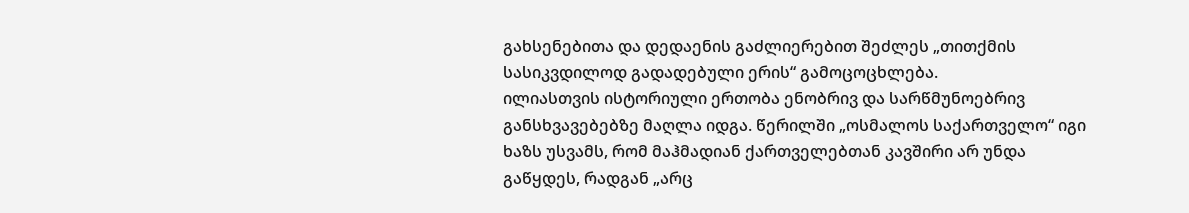გახსენებითა და დედაენის გაძლიერებით შეძლეს „თითქმის სასიკვდილოდ გადადებული ერის“ გამოცოცხლება.
ილიასთვის ისტორიული ერთობა ენობრივ და სარწმუნოებრივ განსხვავებებზე მაღლა იდგა. წერილში „ოსმალოს საქართველო“ იგი ხაზს უსვამს, რომ მაჰმადიან ქართველებთან კავშირი არ უნდა გაწყდეს, რადგან „არც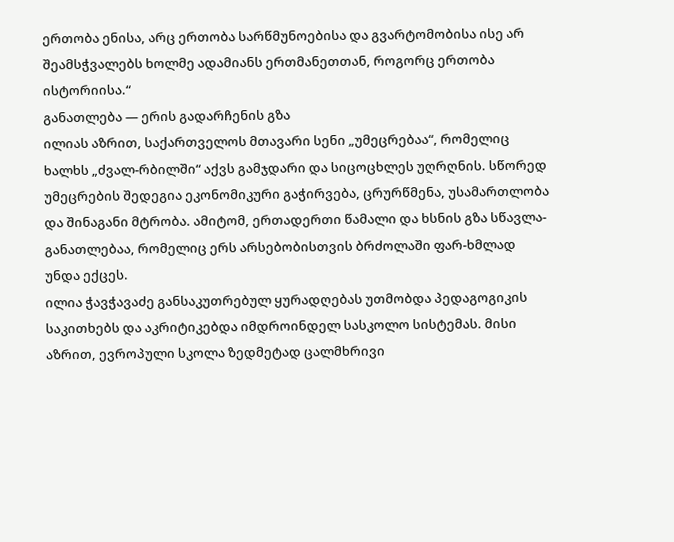ერთობა ენისა, არც ერთობა სარწმუნოებისა და გვარტომობისა ისე არ შეამსჭვალებს ხოლმე ადამიანს ერთმანეთთან, როგორც ერთობა ისტორიისა.“
განათლება — ერის გადარჩენის გზა
ილიას აზრით, საქართველოს მთავარი სენი „უმეცრებაა“, რომელიც ხალხს „ძვალ-რბილში“ აქვს გამჯდარი და სიცოცხლეს უღრღნის. სწორედ უმეცრების შედეგია ეკონომიკური გაჭირვება, ცრურწმენა, უსამართლობა და შინაგანი მტრობა. ამიტომ, ერთადერთი წამალი და ხსნის გზა სწავლა-განათლებაა, რომელიც ერს არსებობისთვის ბრძოლაში ფარ-ხმლად უნდა ექცეს.
ილია ჭავჭავაძე განსაკუთრებულ ყურადღებას უთმობდა პედაგოგიკის საკითხებს და აკრიტიკებდა იმდროინდელ სასკოლო სისტემას. მისი აზრით, ევროპული სკოლა ზედმეტად ცალმხრივი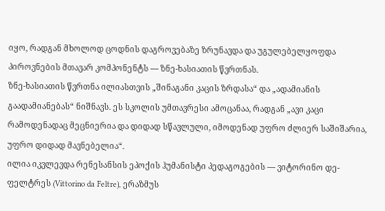იყო, რადგან მხოლოდ ცოდნის დაგროვებაზე ზრუნავდა და უგულებელყოფდა პიროვნების მთავარ კომპონენტს — ზნე-ხასიათის წვრთნას.
ზნე-ხასიათის წვრთნა ილიასთვის „შინაგანი კაცის ზრდასა“ და „ადამიანის გაადამიანებას“ ნიშნავს. ეს სკოლის უმთავრესი ამოცანაა, რადგან „ავი კაცი რამოდენადაც მეცნიერია და დიდად სწავლული, იმოდენად უფრო ძლიერ საშიშარია, უფრო დიდად მავნებელია“.
ილია იკვლევდა რენესანსის ეპოქის ჰუმანისტი პედაგოგების — ვიტორინო დე-ფელტრეს (Vittorino da Feltre), ერაზმუს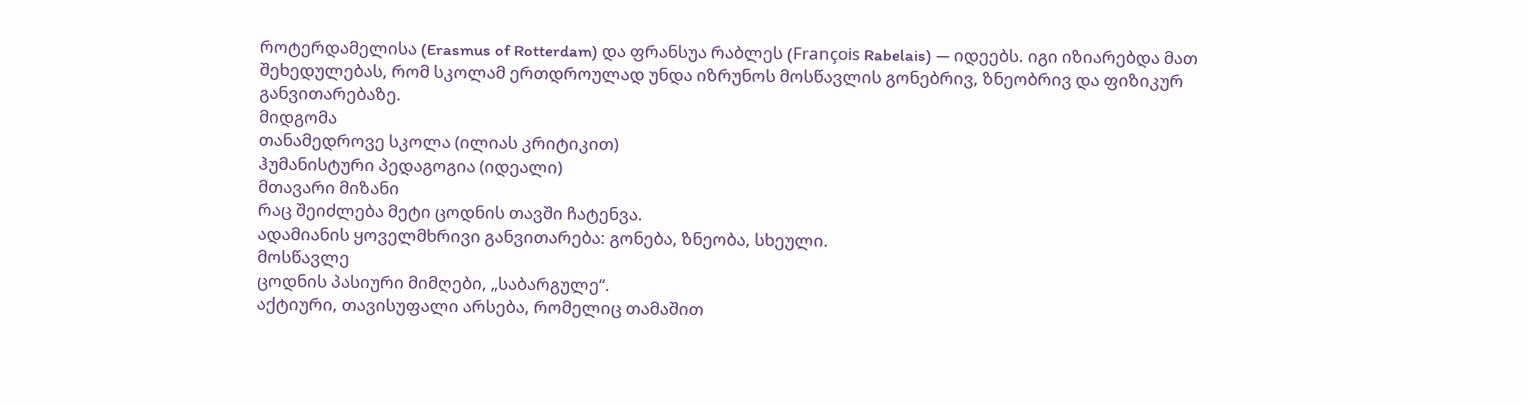როტერდამელისა (Erasmus of Rotterdam) და ფრანსუა რაბლეს (François Rabelais) — იდეებს. იგი იზიარებდა მათ შეხედულებას, რომ სკოლამ ერთდროულად უნდა იზრუნოს მოსწავლის გონებრივ, ზნეობრივ და ფიზიკურ განვითარებაზე.
მიდგომა
თანამედროვე სკოლა (ილიას კრიტიკით)
ჰუმანისტური პედაგოგია (იდეალი)
მთავარი მიზანი
რაც შეიძლება მეტი ცოდნის თავში ჩატენვა.
ადამიანის ყოველმხრივი განვითარება: გონება, ზნეობა, სხეული.
მოსწავლე
ცოდნის პასიური მიმღები, „საბარგულე“.
აქტიური, თავისუფალი არსება, რომელიც თამაშით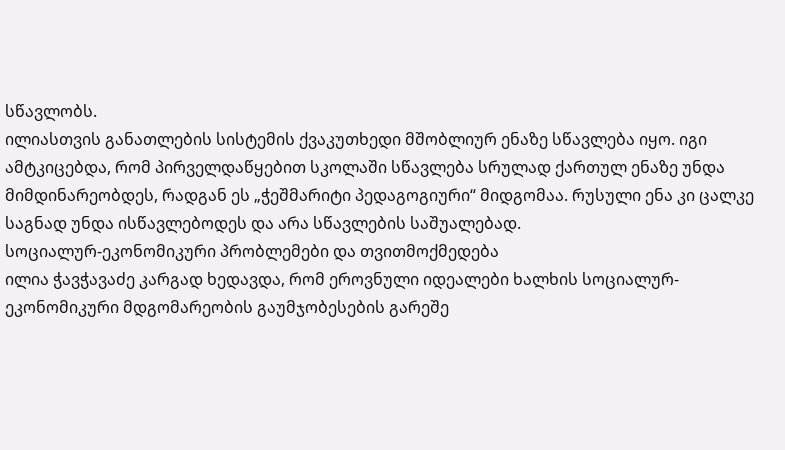სწავლობს.
ილიასთვის განათლების სისტემის ქვაკუთხედი მშობლიურ ენაზე სწავლება იყო. იგი ამტკიცებდა, რომ პირველდაწყებით სკოლაში სწავლება სრულად ქართულ ენაზე უნდა მიმდინარეობდეს, რადგან ეს „ჭეშმარიტი პედაგოგიური“ მიდგომაა. რუსული ენა კი ცალკე საგნად უნდა ისწავლებოდეს და არა სწავლების საშუალებად.
სოციალურ-ეკონომიკური პრობლემები და თვითმოქმედება
ილია ჭავჭავაძე კარგად ხედავდა, რომ ეროვნული იდეალები ხალხის სოციალურ-ეკონომიკური მდგომარეობის გაუმჯობესების გარეშე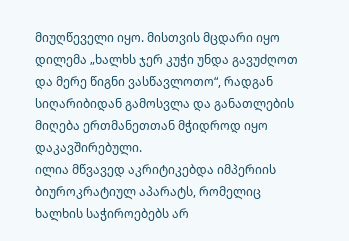მიუღწეველი იყო. მისთვის მცდარი იყო დილემა „ხალხს ჯერ კუჭი უნდა გავუძღოთ და მერე წიგნი ვასწავლოთო“, რადგან სიღარიბიდან გამოსვლა და განათლების მიღება ერთმანეთთან მჭიდროდ იყო დაკავშირებული.
ილია მწვავედ აკრიტიკებდა იმპერიის ბიუროკრატიულ აპარატს, რომელიც ხალხის საჭიროებებს არ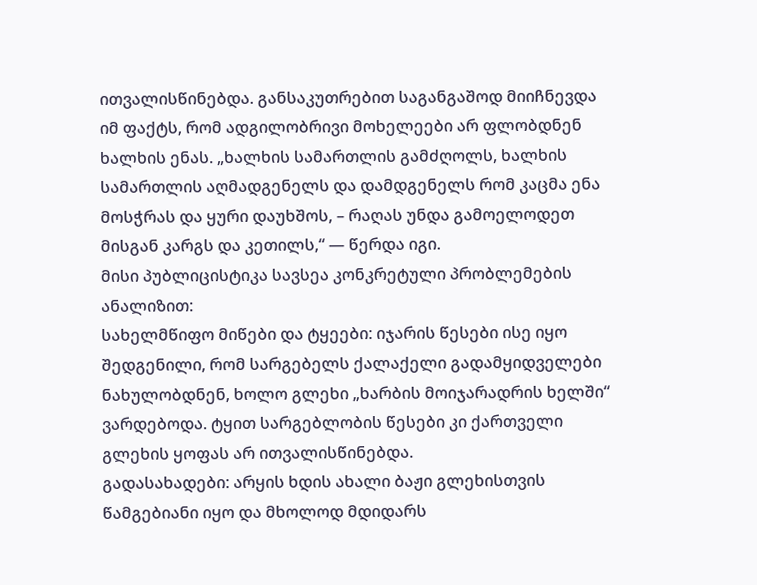ითვალისწინებდა. განსაკუთრებით საგანგაშოდ მიიჩნევდა იმ ფაქტს, რომ ადგილობრივი მოხელეები არ ფლობდნენ ხალხის ენას. „ხალხის სამართლის გამძღოლს, ხალხის სამართლის აღმადგენელს და დამდგენელს რომ კაცმა ენა მოსჭრას და ყური დაუხშოს, – რაღას უნდა გამოელოდეთ მისგან კარგს და კეთილს,“ — წერდა იგი.
მისი პუბლიცისტიკა სავსეა კონკრეტული პრობლემების ანალიზით:
სახელმწიფო მიწები და ტყეები: იჯარის წესები ისე იყო შედგენილი, რომ სარგებელს ქალაქელი გადამყიდველები ნახულობდნენ, ხოლო გლეხი „ხარბის მოიჯარადრის ხელში“ ვარდებოდა. ტყით სარგებლობის წესები კი ქართველი გლეხის ყოფას არ ითვალისწინებდა.
გადასახადები: არყის ხდის ახალი ბაჟი გლეხისთვის წამგებიანი იყო და მხოლოდ მდიდარს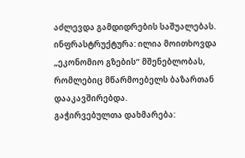აძლევდა გამდიდრების საშუალებას.
ინფრასტრუქტურა: ილია მოითხოვდა „ეკონომიო გზების“ მშენებლობას, რომლებიც მწარმოებელს ბაზართან დააკავშირებდა.
გაჭირვებულთა დახმარება: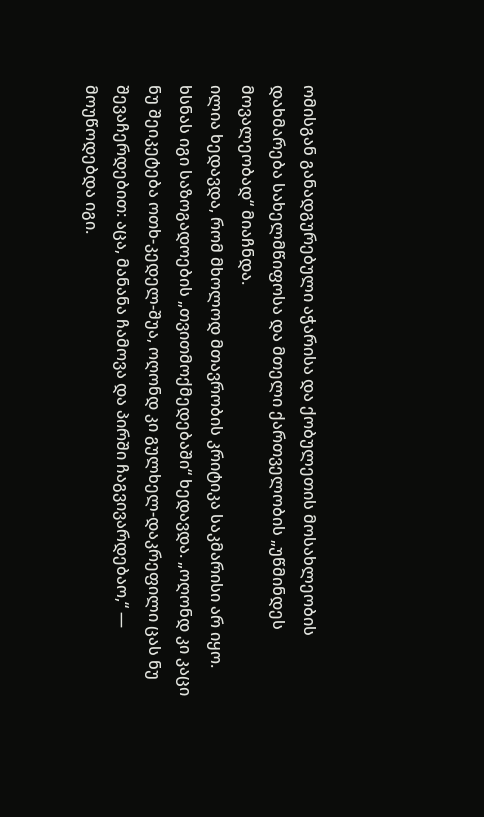ომისგან განადგურებული აჭარისა და ქობულეთის მოსახლეობის დახმარება სახელმწიფოსა და მთელი ქართველობის „უწმინდეს მოვალეობად“ მიაჩნდა.
ილია ხედავდა, რომ მხოლოდ მთავრობის კრიტიკა საკმარისი არ იყო. ხსნას იგი საზოგადოების „თვითმოქმედებაში“ ხედავდა. „ოღონდ კი კაცი ნუ შეიკეტება ოთხ-კედელ-შუა, ოღონდ კი გულხელ-დაკრეფილი ცას ნუ შევაჩერდებით: აცა, მანანა ჩამოვა და პირში ჩაგვივარდებაო,“ — მოუწოდებდა იგი.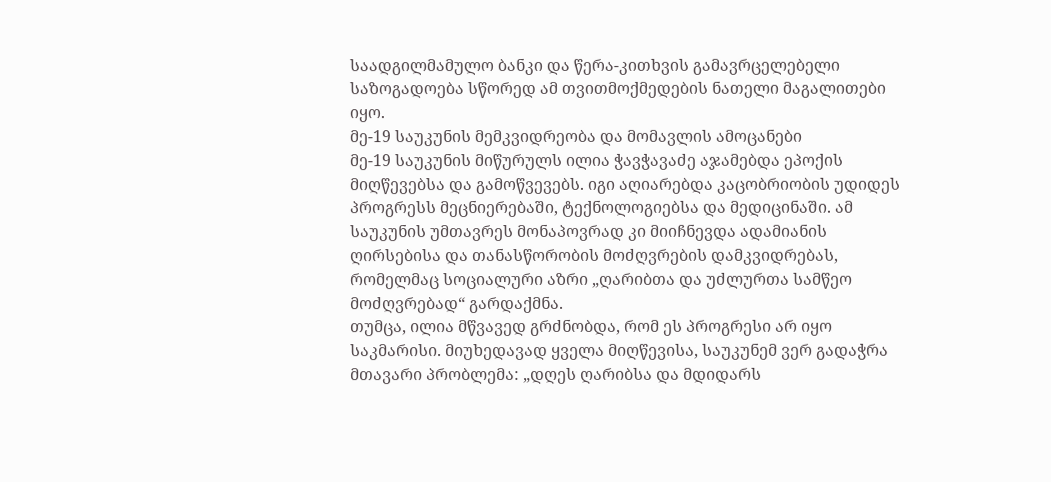საადგილმამულო ბანკი და წერა-კითხვის გამავრცელებელი საზოგადოება სწორედ ამ თვითმოქმედების ნათელი მაგალითები იყო.
მე-19 საუკუნის მემკვიდრეობა და მომავლის ამოცანები
მე-19 საუკუნის მიწურულს ილია ჭავჭავაძე აჯამებდა ეპოქის მიღწევებსა და გამოწვევებს. იგი აღიარებდა კაცობრიობის უდიდეს პროგრესს მეცნიერებაში, ტექნოლოგიებსა და მედიცინაში. ამ საუკუნის უმთავრეს მონაპოვრად კი მიიჩნევდა ადამიანის ღირსებისა და თანასწორობის მოძღვრების დამკვიდრებას, რომელმაც სოციალური აზრი „ღარიბთა და უძლურთა სამწეო მოძღვრებად“ გარდაქმნა.
თუმცა, ილია მწვავედ გრძნობდა, რომ ეს პროგრესი არ იყო საკმარისი. მიუხედავად ყველა მიღწევისა, საუკუნემ ვერ გადაჭრა მთავარი პრობლემა: „დღეს ღარიბსა და მდიდარს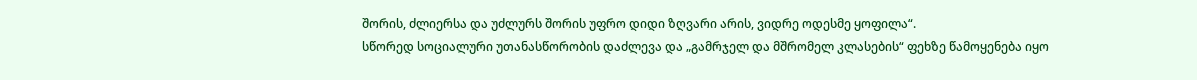შორის, ძლიერსა და უძლურს შორის უფრო დიდი ზღვარი არის, ვიდრე ოდესმე ყოფილა“.
სწორედ სოციალური უთანასწორობის დაძლევა და „გამრჯელ და მშრომელ კლასების“ ფეხზე წამოყენება იყო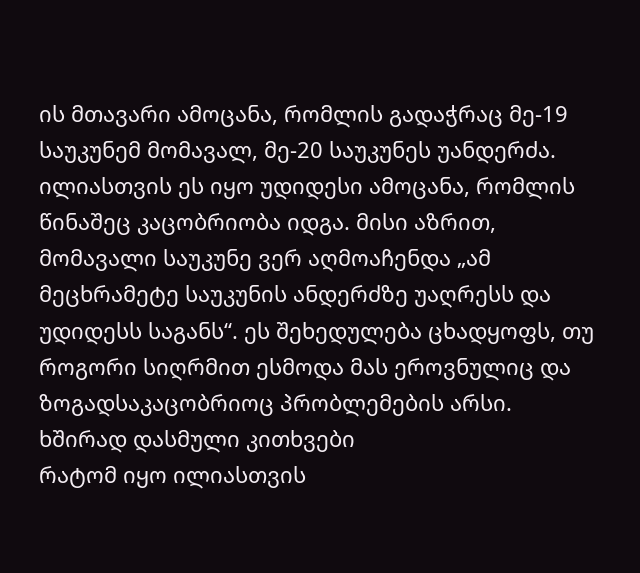ის მთავარი ამოცანა, რომლის გადაჭრაც მე-19 საუკუნემ მომავალ, მე-20 საუკუნეს უანდერძა. ილიასთვის ეს იყო უდიდესი ამოცანა, რომლის წინაშეც კაცობრიობა იდგა. მისი აზრით, მომავალი საუკუნე ვერ აღმოაჩენდა „ამ მეცხრამეტე საუკუნის ანდერძზე უაღრესს და უდიდესს საგანს“. ეს შეხედულება ცხადყოფს, თუ როგორი სიღრმით ესმოდა მას ეროვნულიც და ზოგადსაკაცობრიოც პრობლემების არსი.
ხშირად დასმული კითხვები
რატომ იყო ილიასთვის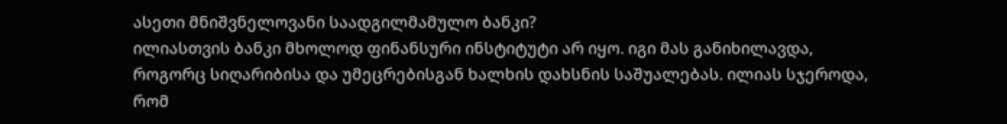ასეთი მნიშვნელოვანი საადგილმამულო ბანკი?
ილიასთვის ბანკი მხოლოდ ფინანსური ინსტიტუტი არ იყო. იგი მას განიხილავდა, როგორც სიღარიბისა და უმეცრებისგან ხალხის დახსნის საშუალებას. ილიას სჯეროდა, რომ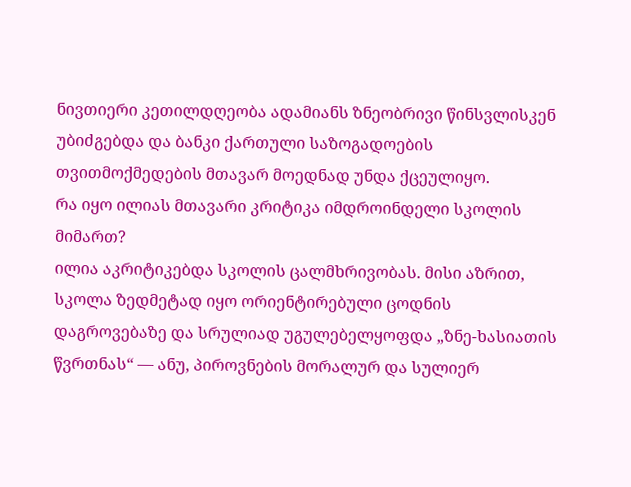ნივთიერი კეთილდღეობა ადამიანს ზნეობრივი წინსვლისკენ უბიძგებდა და ბანკი ქართული საზოგადოების თვითმოქმედების მთავარ მოედნად უნდა ქცეულიყო.
რა იყო ილიას მთავარი კრიტიკა იმდროინდელი სკოლის მიმართ?
ილია აკრიტიკებდა სკოლის ცალმხრივობას. მისი აზრით, სკოლა ზედმეტად იყო ორიენტირებული ცოდნის დაგროვებაზე და სრულიად უგულებელყოფდა „ზნე-ხასიათის წვრთნას“ — ანუ, პიროვნების მორალურ და სულიერ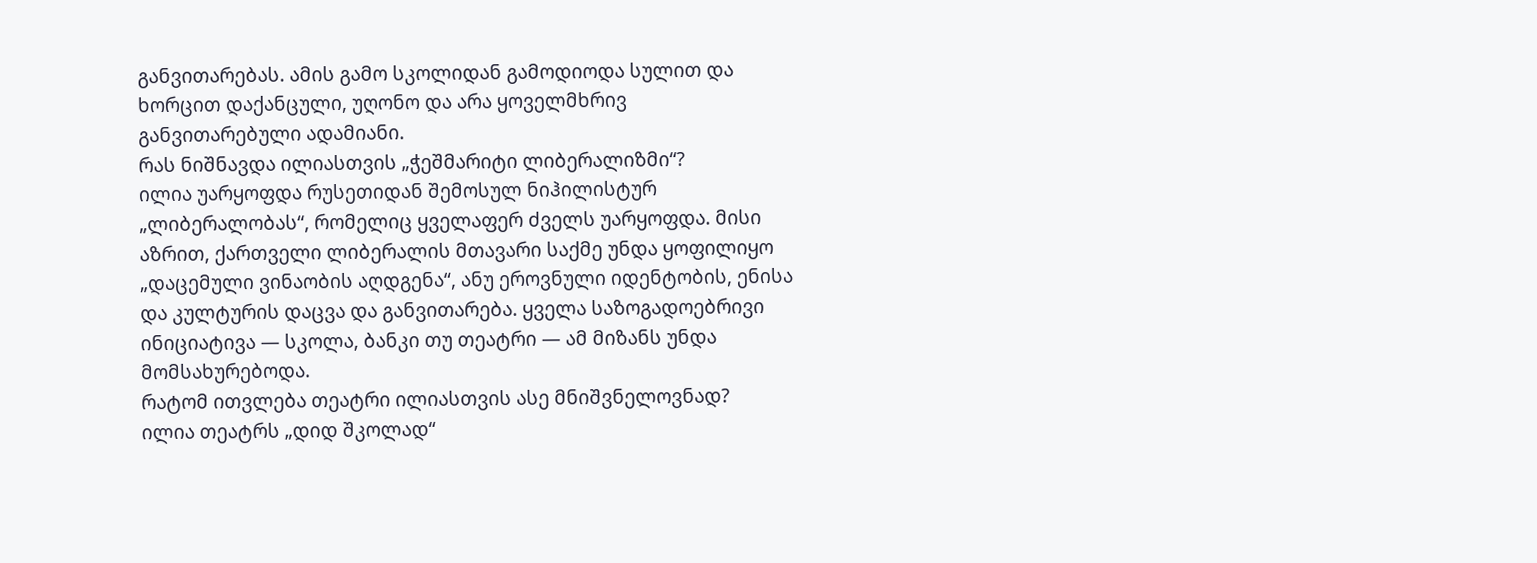განვითარებას. ამის გამო სკოლიდან გამოდიოდა სულით და ხორცით დაქანცული, უღონო და არა ყოველმხრივ განვითარებული ადამიანი.
რას ნიშნავდა ილიასთვის „ჭეშმარიტი ლიბერალიზმი“?
ილია უარყოფდა რუსეთიდან შემოსულ ნიჰილისტურ „ლიბერალობას“, რომელიც ყველაფერ ძველს უარყოფდა. მისი აზრით, ქართველი ლიბერალის მთავარი საქმე უნდა ყოფილიყო „დაცემული ვინაობის აღდგენა“, ანუ ეროვნული იდენტობის, ენისა და კულტურის დაცვა და განვითარება. ყველა საზოგადოებრივი ინიციატივა — სკოლა, ბანკი თუ თეატრი — ამ მიზანს უნდა მომსახურებოდა.
რატომ ითვლება თეატრი ილიასთვის ასე მნიშვნელოვნად?
ილია თეატრს „დიდ შკოლად“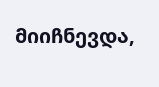მიიჩნევდა,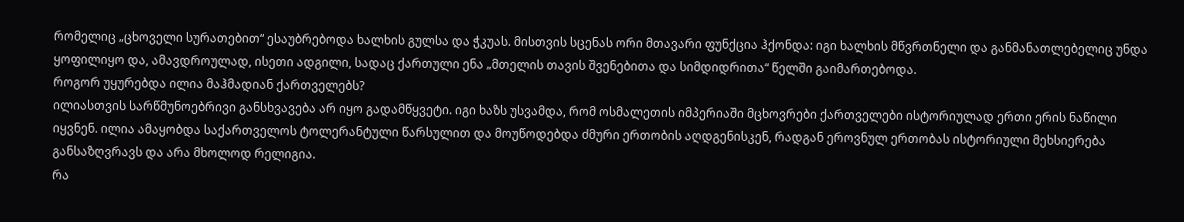რომელიც „ცხოველი სურათებით“ ესაუბრებოდა ხალხის გულსა და ჭკუას. მისთვის სცენას ორი მთავარი ფუნქცია ჰქონდა: იგი ხალხის მწვრთნელი და განმანათლებელიც უნდა ყოფილიყო და, ამავდროულად, ისეთი ადგილი, სადაც ქართული ენა „მთელის თავის შვენებითა და სიმდიდრითა“ წელში გაიმართებოდა.
როგორ უყურებდა ილია მაჰმადიან ქართველებს?
ილიასთვის სარწმუნოებრივი განსხვავება არ იყო გადამწყვეტი. იგი ხაზს უსვამდა, რომ ოსმალეთის იმპერიაში მცხოვრები ქართველები ისტორიულად ერთი ერის ნაწილი იყვნენ. ილია ამაყობდა საქართველოს ტოლერანტული წარსულით და მოუწოდებდა ძმური ერთობის აღდგენისკენ, რადგან ეროვნულ ერთობას ისტორიული მეხსიერება განსაზღვრავს და არა მხოლოდ რელიგია.
რა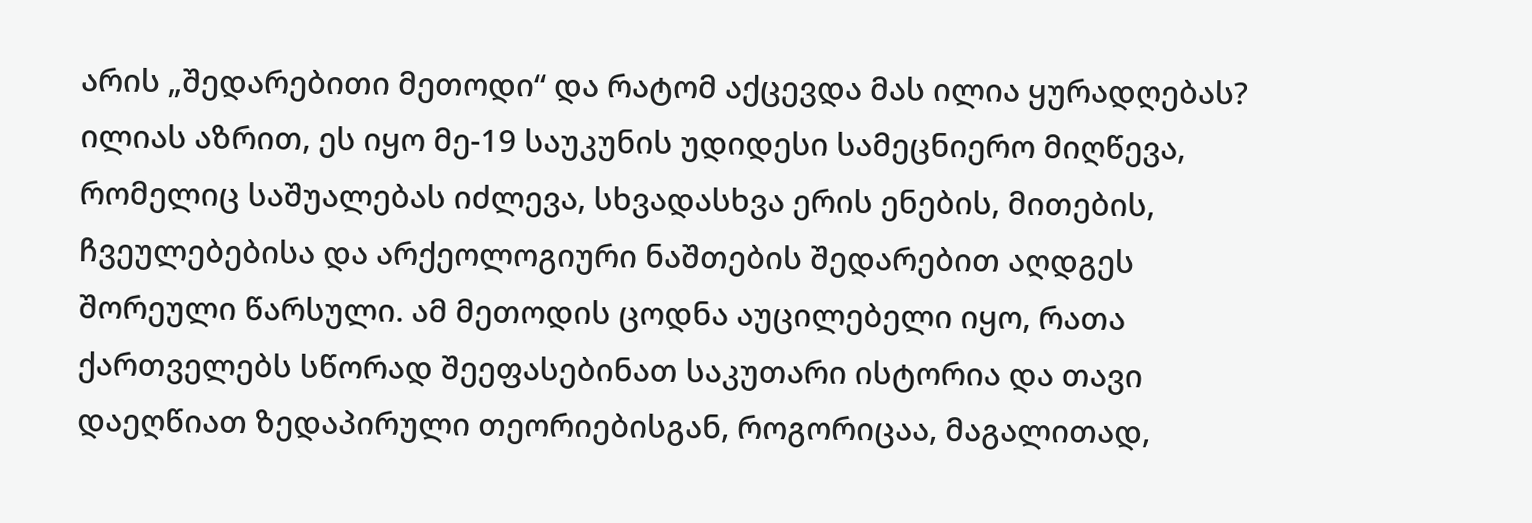არის „შედარებითი მეთოდი“ და რატომ აქცევდა მას ილია ყურადღებას?
ილიას აზრით, ეს იყო მე-19 საუკუნის უდიდესი სამეცნიერო მიღწევა, რომელიც საშუალებას იძლევა, სხვადასხვა ერის ენების, მითების, ჩვეულებებისა და არქეოლოგიური ნაშთების შედარებით აღდგეს შორეული წარსული. ამ მეთოდის ცოდნა აუცილებელი იყო, რათა ქართველებს სწორად შეეფასებინათ საკუთარი ისტორია და თავი დაეღწიათ ზედაპირული თეორიებისგან, როგორიცაა, მაგალითად,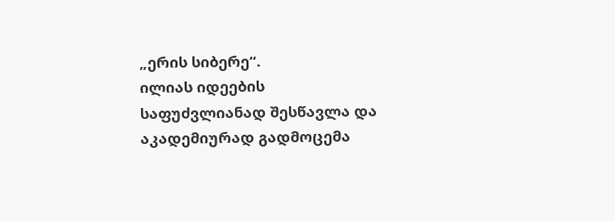„ერის სიბერე“.
ილიას იდეების საფუძვლიანად შესწავლა და აკადემიურად გადმოცემა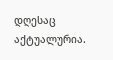დღესაც აქტუალურია.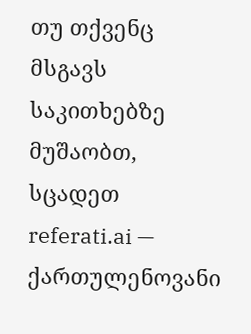თუ თქვენც მსგავს საკითხებზე მუშაობთ, სცადეთ referati.ai — ქართულენოვანი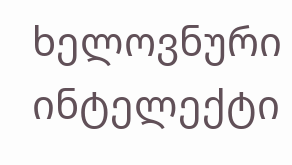ხელოვნური ინტელექტი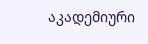აკადემიური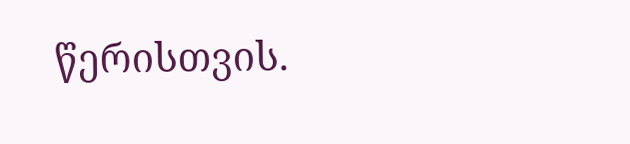წერისთვის.